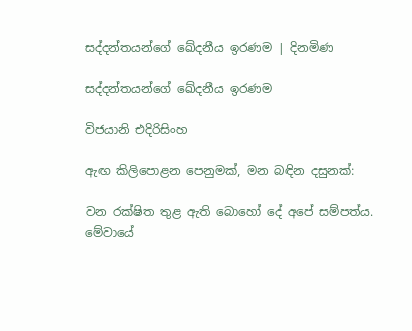සද්දන්තයන්ගේ ඛේදනීය ඉරණම | දිනමිණ

සද්දන්තයන්ගේ ඛේදනීය ඉරණම

විජයානි එදිරිසිංහ

ඇඟ කිලිපොළන පෙනුමක්, මන බඳින දසුනක්:

වන රක්ෂිත තුළ ඇති බොහෝ දේ අපේ සම්පත්ය. මේවායේ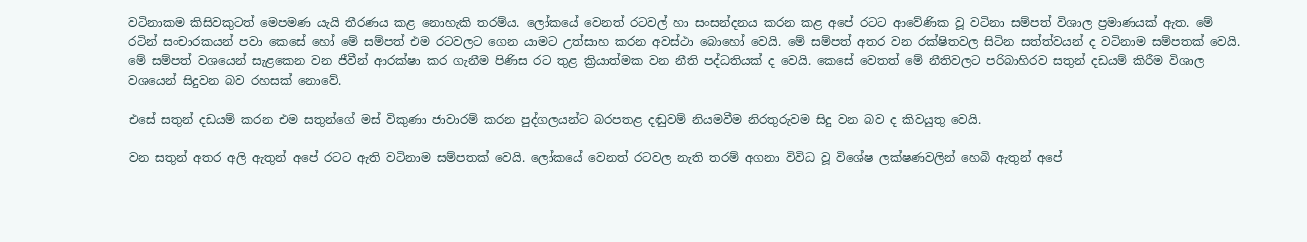වටිනාකම කිසිවකුටත් මෙපමණ යැයි තීරණය කළ නොහැකි තරම්ය. ලෝකයේ වෙනත් රටවල් හා සංසන්දනය කරන කළ අපේ රටට ආ‍වේණික වූ වටිනා සම්පත් විශාල ප්‍රමාණයක් ඇත. මේ රටින් සංචාරකයන් පවා කෙසේ හෝ මේ සම්පත් එම රටවලට ගෙන යාමට උත්සාහ කරන අවස්ථා බොහෝ වෙයි. මේ සම්පත් අතර වන රක්ෂිතවල සිටින සත්ත්වයන් ද වටිනාම සම්පතක් වෙයි. මේ සම්පත් වශයෙන් සැළකෙන වන ජීවීන් ආරක්ෂා කර ගැනීම පිණිස රට තුළ ක්‍රියාත්මක වන නීති පද්ධතියක් ද වෙයි. කෙසේ වෙතත් මේ නීතිවලට පරිබාහිරව සතුන් දඩයම් කිරීම විශාල වශයෙන් සිදුවන බව රහසක් නොවේ.

එසේ සතුන් දඩයම් කරන එම සතුන්ගේ මස් විකුණා ජාවාරම් කරන පුද්ගලයන්ට බරපතළ දඬුවම් නියමවීම නිරතුරුවම සිදු වන බව ද කිවයුතු වෙයි.

වන සතුන් අතර අලි ඇතුන් අපේ රටට ඇති වටිනාම සම්පතක් වෙයි. ලෝකයේ වෙනත් රටවල නැති තරම් අගනා විවිධ වූ විශේෂ ලක්ෂණවලින් හෙබි ඇතුන් අපේ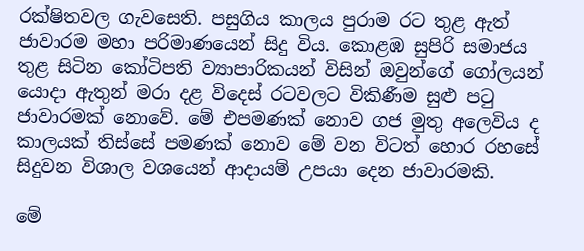රක්ෂිතවල ගැවසෙති. පසුගිය කාලය පුරාම රට තුළ ඇත් ජාවාරම මහා පරිමාණයෙන් සිදු විය. කොළඹ සුපිරි සමාජය තුළ සිටින කෝටිපති ව්‍යාපාරිකයන් විසින් ඔවුන්ගේ ගෝලයන් යොදා ඇතුන් මරා දළ විදෙස් රටවලට විකිණීම සුළු පටු ජාවාරමක් නොවේ. මේ එපමණක් නොව ගජ මුතු අලෙවිය ද කාලයක් තිස්සේ පමණක් නොව මේ වන විටත් හොර රහසේ සිදුවන විශාල වශයෙන් ආදායම් උපයා‍‍ දෙන ජාවාරමකි.

මේ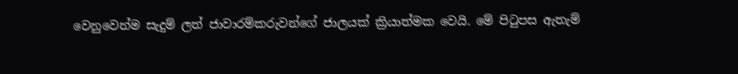වෙනුවෙන්ම සැදුම් ලත් ජාවාරම්කරුවන්ගේ ජාලයක් ක්‍රියාත්මක වෙයි. මේ පිටුපස ඇතැම්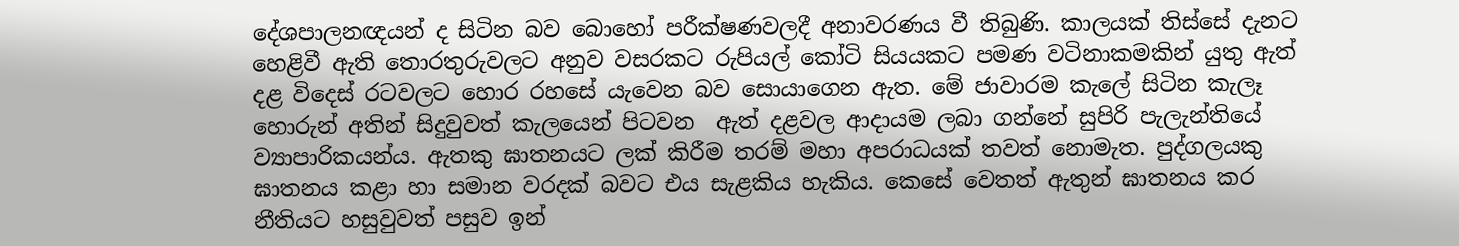දේශපාලනඥයන් ද සිටින බව බොහෝ පරීක්ෂණවලදී අනාවරණය වී තිබුණි. කාලයක් තිස්සේ දැනට හෙළිවී ඇති තොරතුරුවලට අනුව වසරකට රුපියල් කෝටි සියයකට පමණ වටිනාකමකින් යුතු ඇත් දළ විදෙස් රටවලට ‍හොර රහසේ යැවෙන බව සොයාගෙන ඇත. මේ ජාවාරම කැලේ සිටින කැලෑ හොරුන් අතින් සිදුවුවත් කැලයෙන් පිටවන ‍ ඇත් දළවල ආදායම ලබා ගන්නේ සුපිරි පැලැන්තියේ ව්‍යාපාරිකයන්ය. ඇතකු ඝාතනයට ලක් කිරීම තරම් මහා අපරාධයක් තවත් නොමැත. පුද්ගලයකු ඝාතනය කළා හා සමාන වරදක් බවට එය සැළකිය හැකිය. කෙසේ වෙතත් ඇතුන් ඝාතනය කර නීතියට හසුවුවත් පසුව ඉන්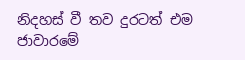නිදහස් වී තව දුරටත් එම ජාවාරමේ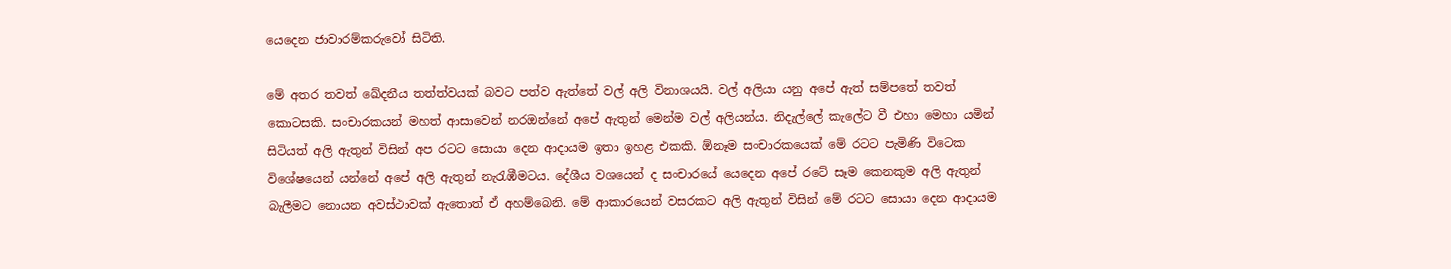යෙදෙන ජාවාරම්කරුවෝ සිටිති.

මේ අතර තවත් ඛේදනීය තත්ත්වයක් බවට පත්ව ඇත්තේ වල් අලි විනාශයයි. වල් අලියා යනු අපේ ඇත් සම්පතේ තවත් කොටසකි. සංචාරකයන් මහත් ආසාවෙන් නරඔන්නේ අපේ ඇතුන් මෙන්ම වල් අලියන්ය. නිදැල්ලේ කැලේට වී එහා මෙහා යමින් සිටියත් අලි ඇතුන් විසින් අප රටට සොයා දෙන ආදායම ඉතා ඉහළ එකකි. ඕනෑම සංචාරකයෙක් මේ රටට පැමිණි විටෙක විශේෂයෙන් යන්නේ අපේ අලි ඇතුන් නැරැඹීමටය. දේශීය වශයෙන් ද සංචාරයේ යෙදෙන අපේ රටේ සෑම කෙනකුම අලි ඇතුන් බැලීමට නොයන අවස්ථාවක් ඇතොත් ඒ අහම්බෙනි. මේ ආකාරයෙන් වසරකට අලි ඇතුන් විසින් මේ රටට සොයා දෙන ආදායම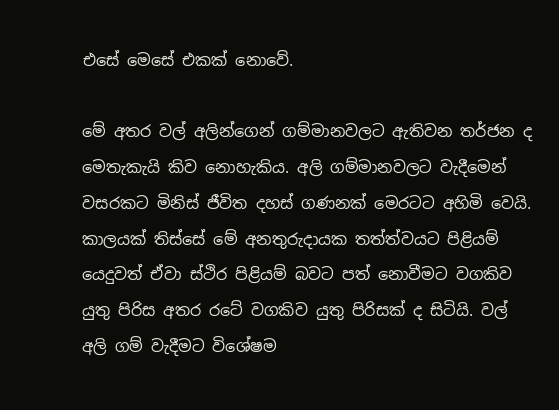එසේ මෙසේ එකක් නොවේ.

මේ අතර වල් අලින්ගෙන් ගම්මානවලට ඇතිවන තර්ජන ද මෙතැකැයි කිව නොහැකිය. අලි ගම්මානවලට වැදීමෙන් වසරකට මිනිස් ජීවිත දහස් ගණනක් මෙරටට අහිමි වෙයි. කාලයක් තිස්සේ මේ අනතුරුදායක තත්ත්වයට පිළියම් යෙදුවත් ඒවා ස්ථිර පිළියම් බවට පත් නොවීමට වගකිව යුතු පිරිස අතර රටේ වගකිව යුතු පිරිසක් ද සිටියි. වල් අලි ගම් වැදීමට විශේෂම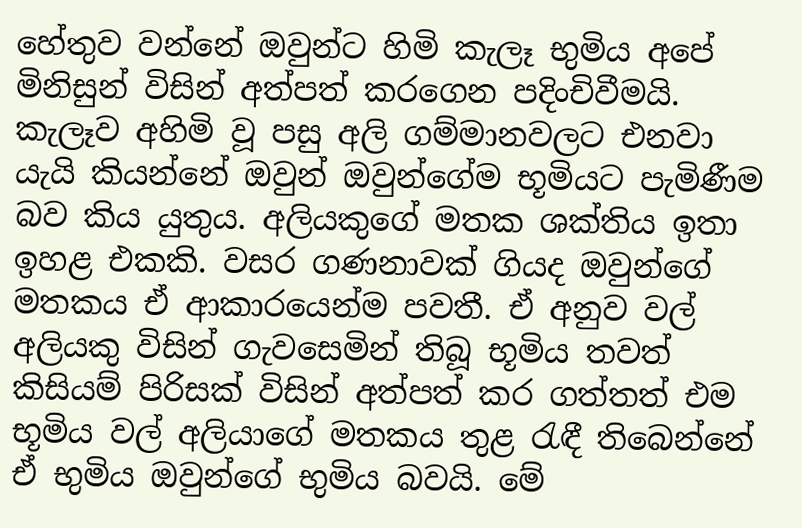හේතුව වන්නේ ඔවුන්ට හිමි කැලෑ භුමිය අපේ මිනිසුන් විසින් අත්පත් කරගෙන පදිංචිවීමයි. කැලෑව අහිමි වූ පසු අලි ගම්මානවලට එනවා යැයි කියන්නේ ඔවුන් ඔවුන්ගේම භූමියට පැමිණීම බව කිය යුතුය. අලියකුගේ මතක ශක්තිය ඉතා ඉහළ එකකි. වසර ගණනාවක් ගියද ඔවුන්ගේ මතකය ඒ ආකාරයෙන්ම පවතී. ඒ අනුව වල් අලියකු විසින් ගැවසෙමින් තිබූ භූමිය තවත් කිසියම් පිරිසක් විසින් අත්පත් කර ගත්තත් එම භූමිය වල් අලියාගේ මතකය තුළ රැඳී තිබෙන්නේ ඒ භුමිය ඔවුන්ගේ භුමිය බවයි. මේ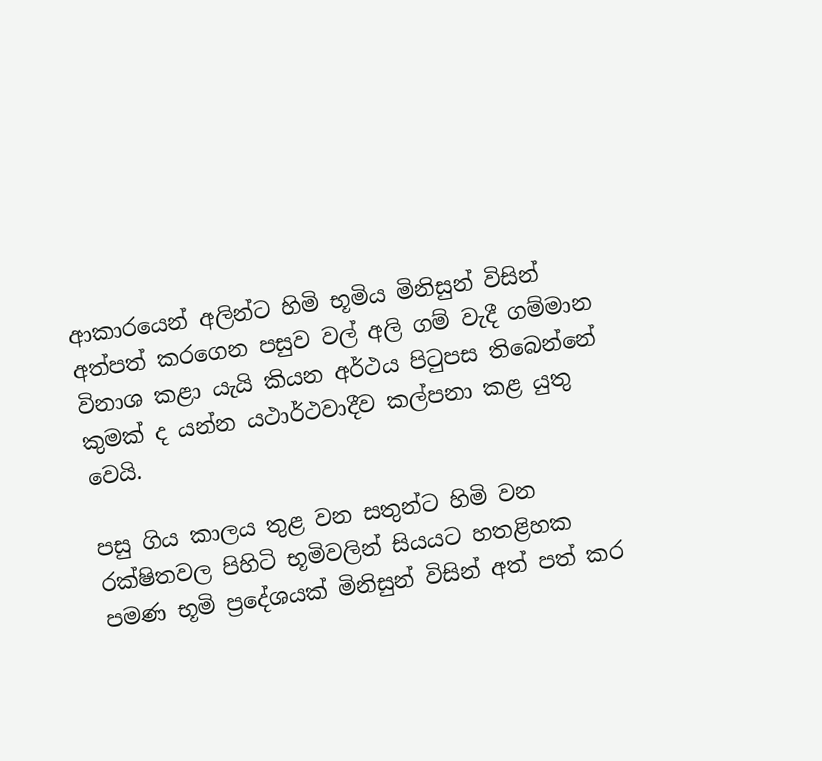ආකාරයෙන් අලින්ට හිමි භූමිය මිනිසුන් විසින් අත්පත් කරගෙන පසුව වල් අලි ගම් වැදී ගම්මාන විනාශ කළා යැයි කියන අර්ථය පිටුපස තිබෙන්නේ කුමක් ද යන්න යථාර්ථවාදීව කල්පනා කළ යුතු වෙයි.

පසු ගිය කාලය තුළ වන සතුන්ට හිමි වන රක්ෂිතවල පිහිටි භූමිවලින් සියයට හතළිහක පමණ භූමි ප්‍රදේශයක් මිනිසුන් විසින් අත් පත් කර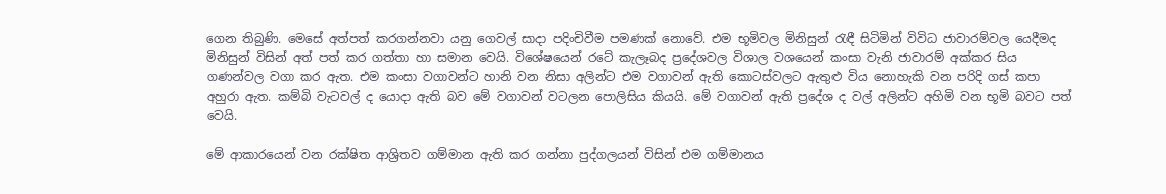ගෙන තිබුණි. මෙසේ අත්පත් කරගන්නවා යනු ගෙවල් සාදා පදිංචිවීම පමණක් නොවේ. එම භූමිවල මිනිසුන් රැඳී සිටිමින් විවිධ ජාවාරම්වල යෙදීමද මිනිසුන් විසින් අත් පත් කර ගත්තා හා සමාන වෙයි. විශේෂයෙන් රටේ කැලෑබද ප්‍රදේශවල විශාල වශයෙන් කංසා වැනි ජාවාරම් අක්කර සිය ගණන්වල වගා කර ඇත. එම කංසා වගාවන්ට හානි වන නිසා අලින්ට එම වගාවන් ඇති කොටස්වලට ඇතුළු විය නොහැකි වන පරිදි ගස් කපා අහුරා ඇත. කම්බි වැටවල් ද යොදා ඇති බව මේ වගාවන් වටලන පොලිසිය කියයි. මේ වගාවන් ඇති ප්‍රදේශ ද වල් අලින්ට අහිමි වන භූමි බවට පත් වෙයි.

මේ ආකාරයෙන් වන රක්ෂිත ආශ්‍රිතව ගම්මාන ඇති කර ගන්නා පුද්ගලයන් විසින් එම ගම්මානය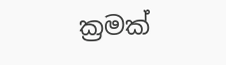ක්‍රමක්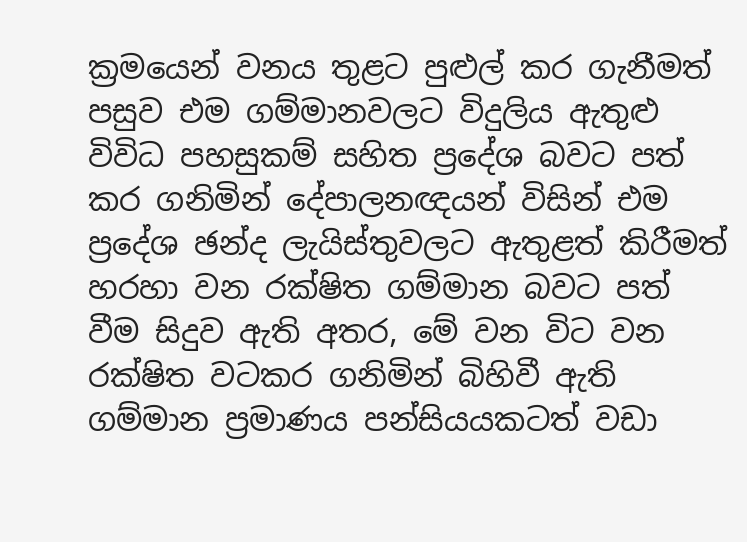ක්‍රමයෙන් වනය තුළට පුළුල් කර ගැනීමත් පසුව එම ගම්මානවලට විදුලිය ඇතුළු විවිධ පහසුකම් සහිත ප්‍රදේශ බවට පත් කර ගනිමින් දේපාලනඥයන් විසින් එම ප්‍රදේශ ඡන්ද ලැයිස්තුවලට ඇතුළත් කිරීමත් හරහා වන රක්ෂිත ගම්මාන බවට පත් වීම සිදුව ඇති අතර, මේ වන විට වන රක්ෂිත වටකර ගනිමින් බිහිවී ඇති ගම්මාන ප්‍රමාණය පන්සියයකටත් වඩා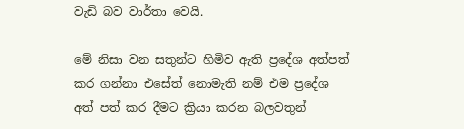වැඩි බව වාර්තා වෙයි.

මේ නිසා වන සතුන්ට හිමිව ඇති ප්‍රදේශ අත්පත් කර ගන්නා එසේත් නොමැති නම් එම ප්‍රදේශ අත් පත් කර දීමට ක්‍රියා කරන බලවතුන්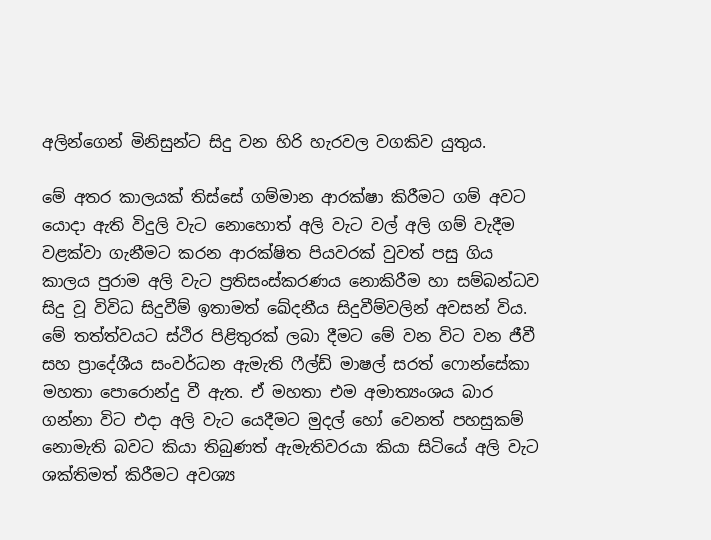අලින්ගෙන් මිනිසුන්ට සිදු වන හිරි හැරවල වගකිව යුතු‍ය.

මේ අතර කාලයක් තිස්සේ ගම්මාන ආරක්ෂා කිරීමට ගම් අවට යොදා ඇති විදුලි වැට නොහොත් අලි වැට වල් අලි ගම් වැදීම වළක්වා ගැනීමට කරන ආරක්ෂිත පියවරක් වුවත් පසු ගිය කාලය පුරාම අලි වැට ප්‍රතිසංස්කරණය නොකිරීම හා සම්බන්ධව සිදු වූ විවිධ සිදුවීම් ඉතාමත් ඛේදනීය සිදුවීම්වලින් අවසන් විය. මේ තත්ත්වයට ස්ථිර පිළිතුරක් ලබා දීමට මේ වන විට වන ජීවී සහ ප්‍රාදේශීය සංවර්ධන ඇමැති ෆීල්ඩ් මාෂල් සරත් ෆොන්සේකා මහතා පොරොන්දු වී ඇත. ඒ මහතා එම අමාත්‍යංශය බාර ගන්නා විට එදා අලි වැට යෙදීමට මුදල් හෝ වෙනත් පහසුකම් නොමැති බවට කියා තිබුණත් ඇමැතිවරයා කියා සිටියේ අලි වැට ශක්තිමත් කිරීමට අවශ්‍ය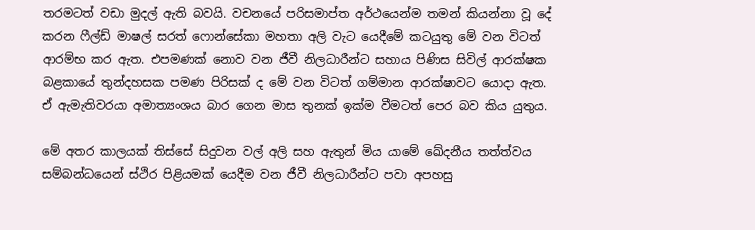තරමටත් වඩා මුදල් ඇති බවයි. වචනයේ පරිසමාප්ත අර්ථයෙන්ම තමන් කියන්නා වූ දේ කරන ෆීල්ඩ් මාෂල් සරත් ෆොන්සේකා මහතා අලි වැට යෙදීමේ කටයුතු මේ වන විටත් ආරම්භ කර ඇත. එපමණක් නොව වන ජීවී නිලධාරීන්ට සහාය පිණිස සිවිල් ආරක්ෂක බළකායේ තුන්දහසක පමණ පිරිසක් ද මේ වන විටත් ගම්මාන ආරක්ෂාවට යොදා ඇත. ඒ ඇමැතිවරයා අමාත්‍යංශය බාර ගෙන මාස තුනක් ඉක්ම වීමටත් පෙර බව කිය යුතුය.

මේ අතර කාලයක් තිස්සේ සිදුවන වල් අලි සහ ඇතුන් මිය යාමේ ඛේදනීය තත්ත්වය සම්බන්ධයෙන් ස්ථිර පිළියමක් යෙදීම වන ජීවී නිලධාරීන්ට පවා අපහසු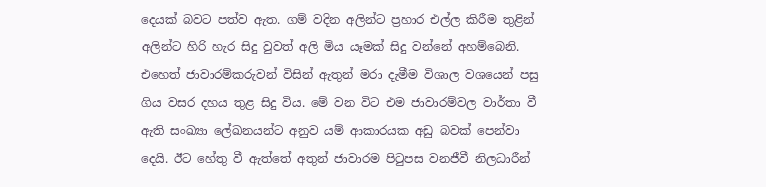දෙයක් බවට පත්ව ඇත. ගම් වදින අලින්ට ප්‍රහාර එල්ල කිරීම තුළින් අලින්ට හිරි හැර සිදු වුවත් අලි මිය යෑමක් සිදු වන්නේ අහම්බෙනි. එහෙත් ජාවාරම්කරුවන් විසින් ඇතුන් මරා දැමීම විශාල වශයෙන් පසු ගිය වසර දහය තුළ සිදු විය. මේ වන විට එම ජාවාරම්වල වාර්තා වී ඇති සංඛ්‍යා ලේඛනයන්ට අනුව යම් ආකාරයක අඩු බවක් පෙන්වා දෙයි. ඊට හේතු වී ඇත්තේ අතුන් ජාවාරම පිටුපස වනජීවී නිලධාරීන්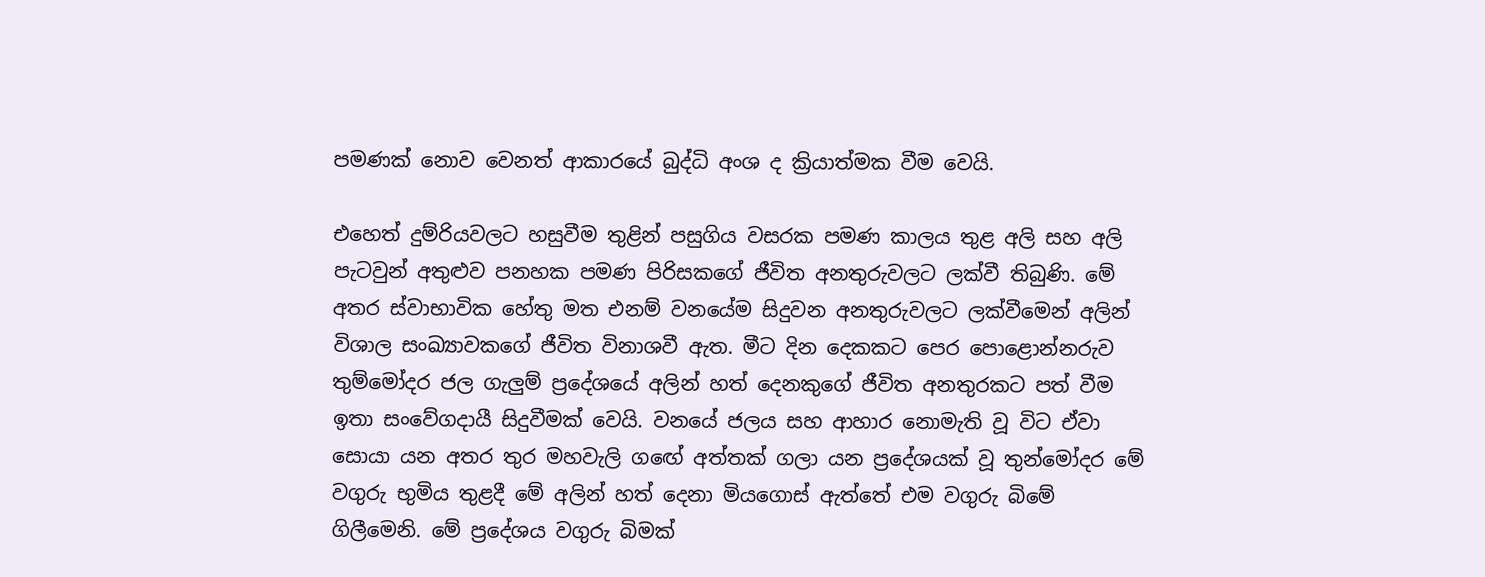පමණක් නොව වෙනත් ආකාරයේ බුද්ධි අංශ ද ක්‍රියාත්මක වීම වෙයි.

එහෙත් දුම්රියවලට හසුවීම තුළින් පසුගිය වසරක පමණ කාලය තුළ අලි සහ අලි පැටවුන් අතුළුව පනහක පමණ පිරිසකගේ ජීවිත අනතුරුවලට ලක්වී තිබුණි. මේ අතර ස්වාභාවික හේතු මත එනම් වනයේම සිදුවන අනතුරුවලට ලක්වීමෙන් අලින් විශාල සංඛ්‍යාවකගේ ජීවිත විනාශවී ඇත. මීට දින දෙකකට පෙර පොළොන්නරුව තුම්මෝදර ජල ගැලුම් ප්‍රදේශයේ අලින් හත් දෙනකුගේ ජීවිත අනතුරකට පත් වීම ඉතා සංවේගදායී සිදුවීමක් වෙයි. වනයේ ජලය සහ ආහාර නොමැති වූ විට ඒවා සොයා යන අතර තුර මහවැලි ග‍ඟේ අත්තක් ගලා යන ප්‍රදේශයක් වූ තුන්මෝදර මේ වගුරු භුමිය තුළදී මේ අලින් හත් දෙනා මියගොස් ඇත්තේ එම වගුරු බිමේ ගිලීමෙනි. මේ ප්‍රදේශය වගුරු බිමක්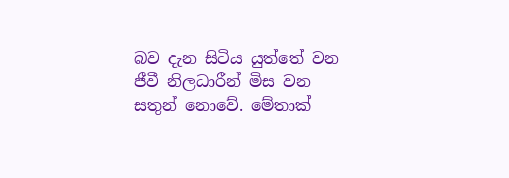බව දැන සිටිය යුත්තේ වන ජීවී නිලධාරීන් මිස වන සතුන් නොවේ. මේතාක්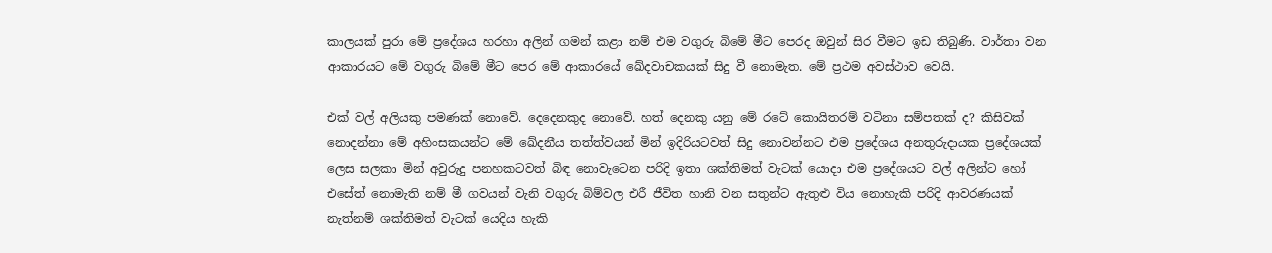කාලයක් පුරා මේ ප්‍රදේශය හරහා අලින් ගමන් කළා නම් එම වගුරු බිමේ මීට පෙරද ඔවුන් සිර වීමට ඉඩ තිබුණි. වාර්තා වන ආකාරයට මේ වගුරු බිමේ මීට පෙර මේ ආකාරයේ ඛේදවාචකයක් සිදු වී නොමැත. මේ ප්‍රථම අවස්ථාව වෙයි.

එක් වල් අලියකු පමණක් නොවේ. දෙදෙනකුද නොවේ. හත් දෙනකු යනු මේ රටේ කොයිතරම් වටිනා සම්පතක් ද? කිසිවක් නොදන්නා මේ අහිංසකයන්ට මේ ඛේදනීය තත්ත්වයන් මින් ඉදිරියටවත් සිදු නොවන්නට එම ප්‍රදේශය අනතුරුදායක ප්‍රදේශයක් ලෙස සලකා මින් අවුරුදු පනහකටවත් බිඳ නොවැටෙන පරිදි ඉතා ශක්තිමත් වැටක් ‍යොදා එම ප්‍රදේශයට වල් අලින්ට හෝ එසේත් නොමැති නම් මී ගවයන් වැනි වගුරු බිම්වල එරී ජීවිත හානි වන සතුන්ට ඇතුළු විය නොහැකි පරිදි ආවරණයක් නැත්නම් ශක්තිමත් වැටක් යෙදිය හැකි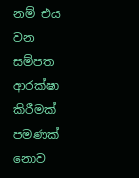නම් එය වන සම්පත ආරක්ෂා කිරීමක් පමණක් නොව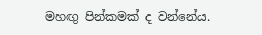මහඟු පින්කමක් ද වන්නේය.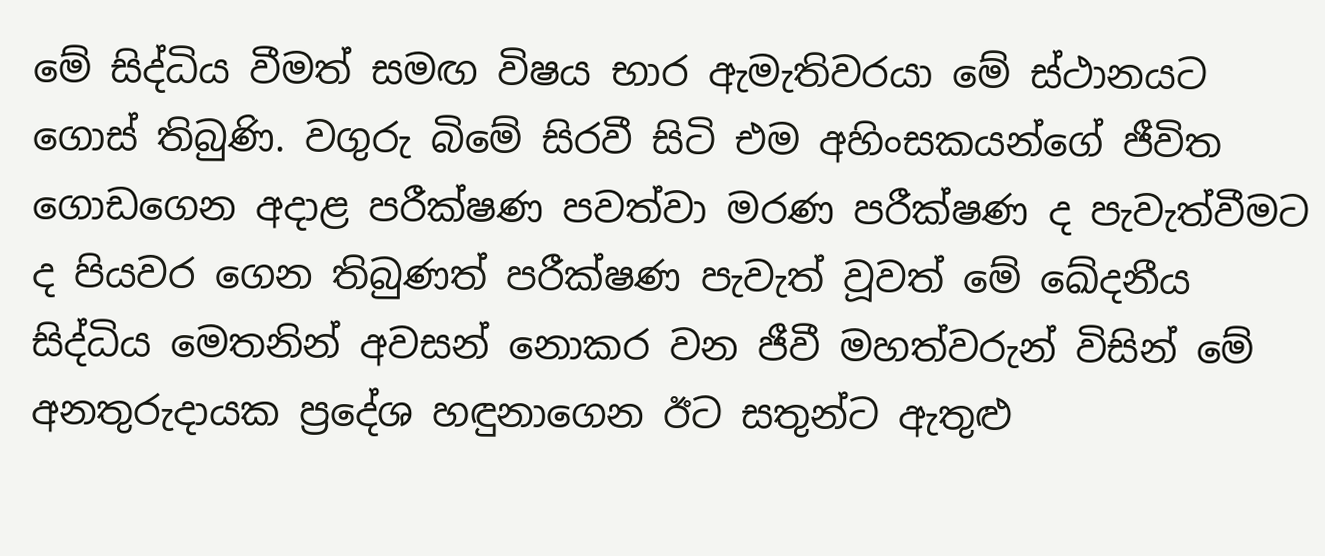මේ සිද්ධිය වීමත් සමඟ විෂය භාර ඇමැතිවරයා මේ ස්ථානයට ගොස් තිබුණි. වගුරු බිමේ සිරවී සිටි එම අහිංසකයන්ගේ ජීවිත ගොඩගෙන අදාළ පරීක්ෂණ පවත්වා මරණ පරීක්ෂණ ද පැවැත්වීමට ද පියවර ගෙන තිබුණත් පරීක්ෂණ පැවැත් වූවත් මේ ඛේදනීය සිද්ධිය මෙතනින් අවසන් නොකර වන ජීවී මහත්වරුන් විසින් මේ අනතුරුදායක ප්‍රදේශ හඳුනාගෙන ඊට සතුන්ට ඇතුළු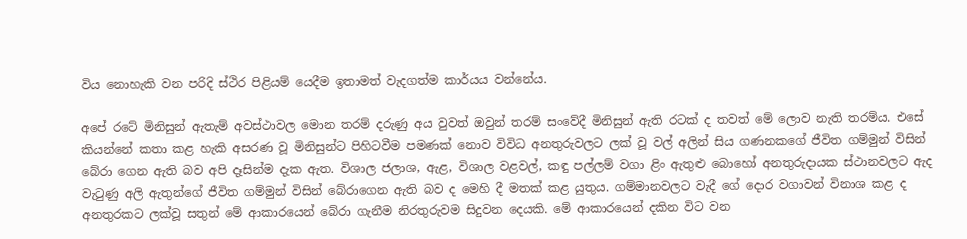විය නොහැකි වන පරිදි ස්ථිර පිළියම් යෙදීම ඉතාමත් වැදගත්ම කාර්යය වන්නේය.

අපේ රටේ මිනිසුන් ඇතැම් අවස්ථාවල මොන තරම් දරුණු අය වුවත් ඔවුන් තරම් සංවේදී මිනිසුන් ඇති රටක් ද තවත් මේ ලොව නැති තරම්ය. එසේ කියන්නේ කතා කළ හැකි අසරණ වූ මිනිසුන්ට පිහිටවීම පමණක් නොව විවිධ අනතුරුවලට ලක් වූ වල් අලින් සිය ගණනකගේ ජීවිත ගම්මුන් විසින් බේරා ගෙන ඇති බව අපි දෑසින්ම දැක ඇත. විශාල ජලාශ, ඇළ, විශාල වළවල්, කඳු පල්ලම් වගා ළිං ඇතුළු බොහෝ අනතුරුදායක ස්ථානවලට ඇද වැටුණු අලි ඇතුන්ගේ ජීවිත ගම්මුන් විසින් බේරාගෙන ඇති බව ද මෙහි දී මතක් කළ යුතුය. ගම්මානවලට වැදී ගේ දොර වගාවන් විනාශ කළ ද අනතුරකට ලක්වූ සතුන් මේ ආකාරයෙන් බේරා ගැනීම නිරතුරුවම සිදුවන දෙයකි. මේ ආකාරයෙන් දකින විට වන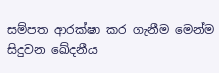සම්පත ආරක්ෂා කර ගැනීම මෙන්ම සිදුවන ඛේදනීය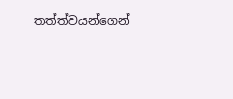තත්ත්වයන්ගෙන්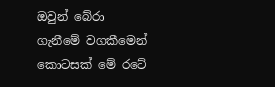ඔවුන් බේරා ගැනීමේ වගකීමෙන් කොටසක් මේ රටේ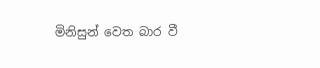මිනිසුන් වෙත බාර වී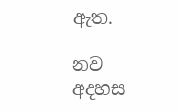ඇත.

නව අදහස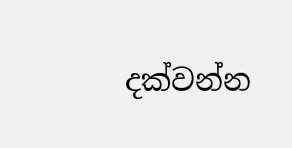දක්වන්න